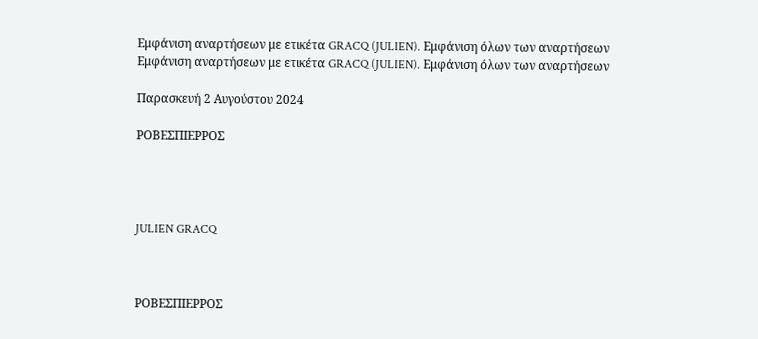Εμφάνιση αναρτήσεων με ετικέτα GRACQ (JULIEN). Εμφάνιση όλων των αναρτήσεων
Εμφάνιση αναρτήσεων με ετικέτα GRACQ (JULIEN). Εμφάνιση όλων των αναρτήσεων

Παρασκευή 2 Αυγούστου 2024

ΡΟΒΕΣΠΙΕΡΡΟΣ




JULIEN GRACQ



ΡΟΒΕΣΠΙΕΡΡΟΣ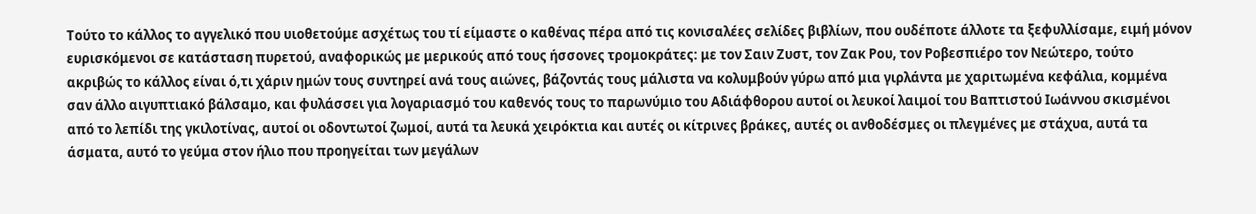Τούτο το κάλλος το αγγελικό που υιοθετούμε ασχέτως του τί είμαστε ο καθένας πέρα από τις κονισαλέες σελίδες βιβλίων, που ουδέποτε άλλοτε τα ξεφυλλίσαμε, ειμή μόνον ευρισκόμενοι σε κατάσταση πυρετού, αναφορικώς με μερικούς από τους ήσσονες τρομοκράτες: με τον Σαιν Ζυστ, τον Ζακ Ρου, τον Ροβεσπιέρο τον Νεώτερο, τούτο ακριβώς το κάλλος είναι ό,τι χάριν ημών τους συντηρεί ανά τους αιώνες, βάζοντάς τους μάλιστα να κολυμβούν γύρω από μια γιρλάντα με χαριτωμένα κεφάλια, κομμένα σαν άλλο αιγυπτιακό βάλσαμο, και φυλάσσει για λογαριασμό του καθενός τους το παρωνύμιο του Αδιάφθορου αυτοί οι λευκοί λαιμοί του Βαπτιστού Ιωάννου σκισμένοι από το λεπίδι της γκιλοτίνας, αυτοί οι οδοντωτοί ζωμοί, αυτά τα λευκά χειρόκτια και αυτές οι κίτρινες βράκες, αυτές οι ανθοδέσμες οι πλεγμένες με στάχυα, αυτά τα άσματα, αυτό το γεύμα στον ήλιο που προηγείται των μεγάλων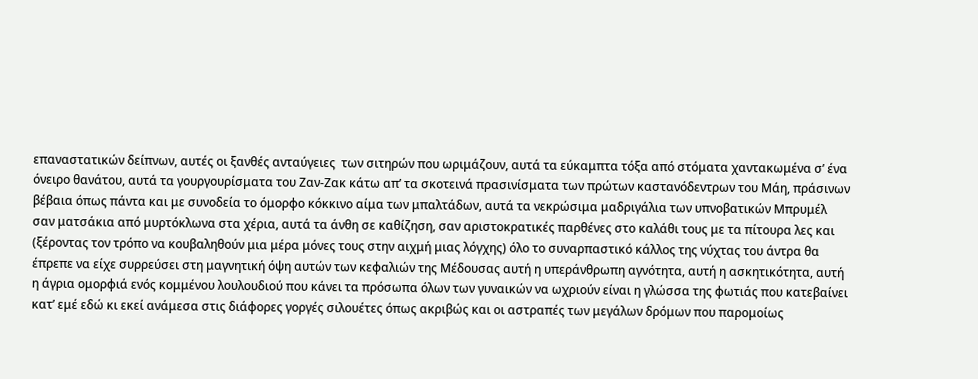επαναστατικών δείπνων, αυτές οι ξανθές ανταύγειες  των σιτηρών που ωριμάζουν, αυτά τα εύκαμπτα τόξα από στόματα χαντακωμένα σ’ ένα όνειρο θανάτου, αυτά τα γουργουρίσματα του Ζαν-Ζακ κάτω απ’ τα σκοτεινά πρασινίσματα των πρώτων καστανόδεντρων του Μάη, πράσινων βέβαια όπως πάντα και με συνοδεία το όμορφο κόκκινο αίμα των μπαλτάδων, αυτά τα νεκρώσιμα μαδριγάλια των υπνοβατικών Μπρυμέλ σαν ματσάκια από μυρτόκλωνα στα χέρια, αυτά τα άνθη σε καθίζηση, σαν αριστοκρατικές παρθένες στο καλάθι τους με τα πίτουρα λες και (ξέροντας τον τρόπο να κουβαληθούν μια μέρα μόνες τους στην αιχμή μιας λόγχης) όλο το συναρπαστικό κάλλος της νύχτας του άντρα θα έπρεπε να είχε συρρεύσει στη μαγνητική όψη αυτών των κεφαλιών της Μέδουσας αυτή η υπεράνθρωπη αγνότητα, αυτή η ασκητικότητα, αυτή η άγρια ομορφιά ενός κομμένου λουλουδιού που κάνει τα πρόσωπα όλων των γυναικών να ωχριούν είναι η γλώσσα της φωτιάς που κατεβαίνει κατ’ εμέ εδώ κι εκεί ανάμεσα στις διάφορες γοργές σιλουέτες όπως ακριβώς και οι αστραπές των μεγάλων δρόμων που παρομοίως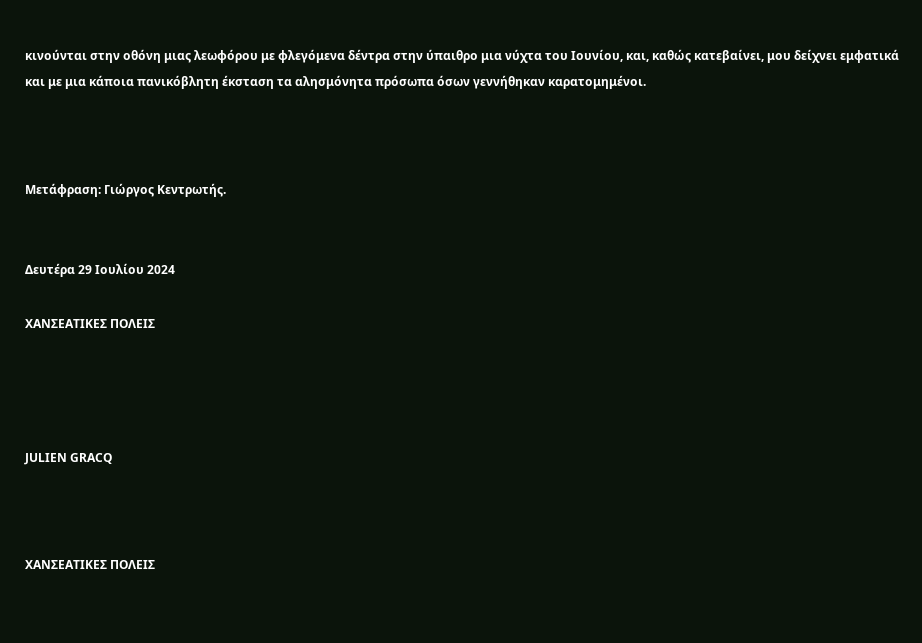κινούνται στην οθόνη μιας λεωφόρου με φλεγόμενα δέντρα στην ύπαιθρο μια νύχτα του Ιουνίου, και, καθώς κατεβαίνει, μου δείχνει εμφατικά και με μια κάποια πανικόβλητη έκσταση τα αλησμόνητα πρόσωπα όσων γεννήθηκαν καρατομημένοι.



Μετάφραση: Γιώργος Κεντρωτής.


Δευτέρα 29 Ιουλίου 2024

ΧΑΝΣΕΑΤΙΚΕΣ ΠΟΛΕΙΣ




JULIEN GRACQ



ΧΑΝΣΕΑΤΙΚΕΣ ΠΟΛΕΙΣ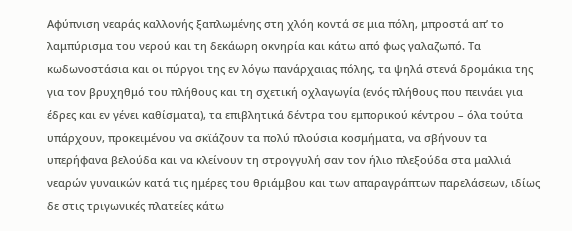Αφύπνιση νεαράς καλλονής ξαπλωμένης στη χλόη κοντά σε μια πόλη, μπροστά απ’ το λαμπύρισμα του νερού και τη δεκάωρη οκνηρία και κάτω από φως γαλαζωπό. Τα κωδωνοστάσια και οι πύργοι της εν λόγω πανάρχαιας πόλης, τα ψηλά στενά δρομάκια της για τον βρυχηθμό του πλήθους και τη σχετική οχλαγωγία (ενός πλήθους που πεινάει για έδρες και εν γένει καθίσματα), τα επιβλητικά δέντρα του εμπορικού κέντρου – όλα τούτα υπάρχουν, προκειμένου να σκϊάζουν τα πολύ πλούσια κοσμήματα, να σβήνουν τα υπερήφανα βελούδα και να κλείνουν τη στρογγυλή σαν τον ήλιο πλεξούδα στα μαλλιά νεαρών γυναικών κατά τις ημέρες του θριάμβου και των απαραγράπτων παρελάσεων, ιδίως δε στις τριγωνικές πλατείες κάτω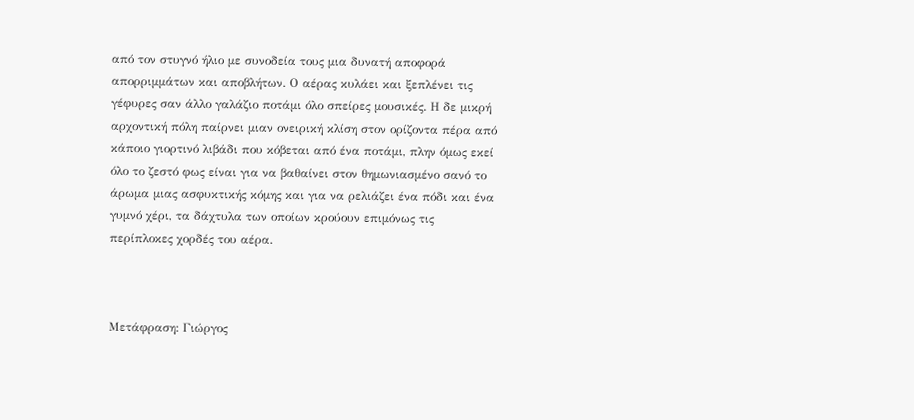από τον στυγνό ήλιο με συνοδεία τους μια δυνατή αποφορά απορριμμάτων και αποβλήτων. Ο αέρας κυλάει και ξεπλένει τις γέφυρες σαν άλλο γαλάζιο ποτάμι όλο σπείρες μουσικές. Η δε μικρή αρχοντική πόλη παίρνει μιαν ονειρική κλίση στον ορίζοντα πέρα από κάποιο γιορτινό λιβάδι που κόβεται από ένα ποτάμι, πλην όμως εκεί όλο το ζεστό φως είναι για να βαθαίνει στον θημωνιασμένο σανό το άρωμα μιας ασφυκτικής κόμης και για να ρελιάζει ένα πόδι και ένα γυμνό χέρι, τα δάχτυλα των οποίων κρούουν επιμόνως τις περίπλοκες χορδές του αέρα.



Μετάφραση: Γιώργος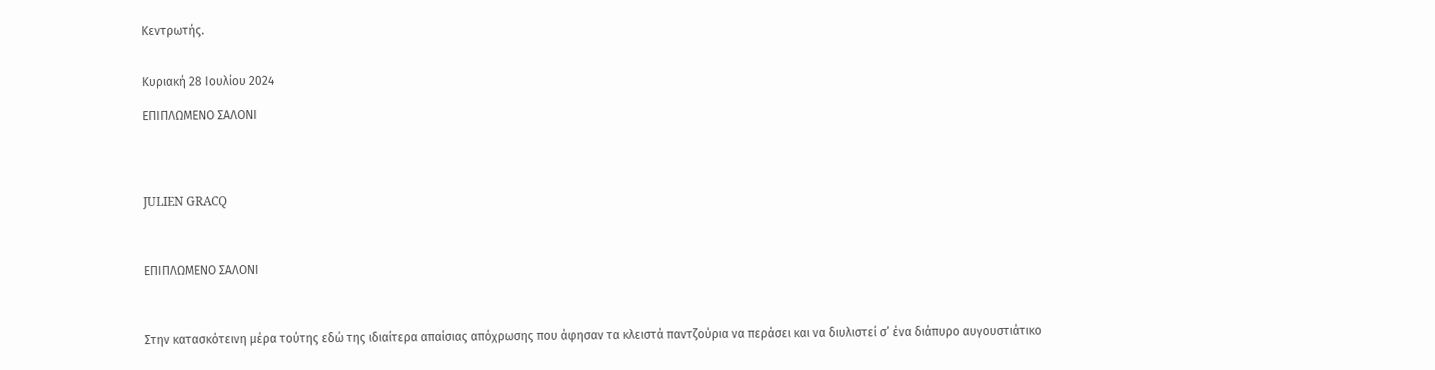Κεντρωτής.


Κυριακή 28 Ιουλίου 2024

ΕΠΙΠΛΩΜΕΝΟ ΣΑΛΟΝΙ




JULIEN GRACQ



ΕΠΙΠΛΩΜΕΝΟ ΣΑΛΟΝΙ



Στην κατασκότεινη μέρα τούτης εδώ της ιδιαίτερα απαίσιας απόχρωσης που άφησαν τα κλειστά παντζούρια να περάσει και να διυλιστεί σ’ ένα διάπυρο αυγουστιάτικο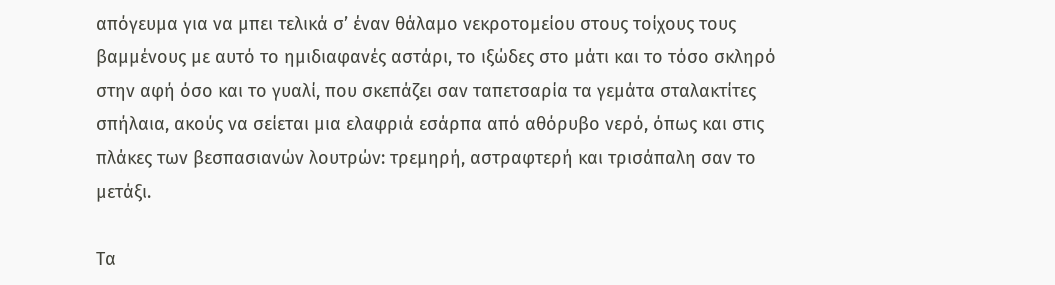απόγευμα για να μπει τελικά σ’ έναν θάλαμο νεκροτομείου στους τοίχους τους  βαμμένους με αυτό το ημιδιαφανές αστάρι, το ιξώδες στο μάτι και το τόσο σκληρό στην αφή όσο και το γυαλί, που σκεπάζει σαν ταπετσαρία τα γεμάτα σταλακτίτες σπήλαια, ακούς να σείεται μια ελαφριά εσάρπα από αθόρυβο νερό, όπως και στις πλάκες των βεσπασιανών λουτρών: τρεμηρή, αστραφτερή και τρισάπαλη σαν το μετάξι.

Τα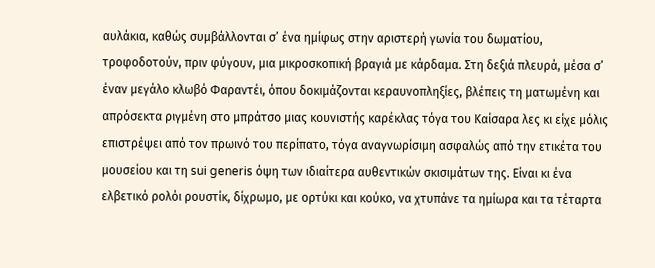αυλάκια, καθώς συμβάλλονται σ’ ένα ημίφως στην αριστερή γωνία του δωματίου, τροφοδοτούν, πριν φύγουν, μια μικροσκοπική βραγιά με κάρδαμα. Στη δεξιά πλευρά, μέσα σ’ έναν μεγάλο κλωβό Φαραντέι, όπου δοκιμάζονται κεραυνοπληξίες, βλέπεις τη ματωμένη και απρόσεκτα ριγμένη στο μπράτσο μιας κουνιστής καρέκλας τόγα του Καίσαρα λες κι είχε μόλις επιστρέψει από τον πρωινό του περίπατο, τόγα αναγνωρίσιμη ασφαλώς από την ετικέτα του μουσείου και τη sui generis όψη των ιδιαίτερα αυθεντικών σκισιμάτων της. Είναι κι ένα ελβετικό ρολόι ρουστίκ, δίχρωμο, με ορτύκι και κούκο, να χτυπάνε τα ημίωρα και τα τέταρτα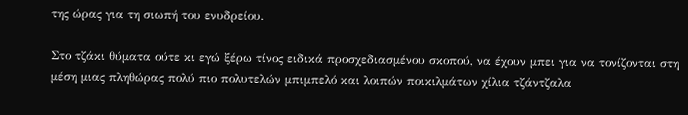της ώρας για τη σιωπή του ενυδρείου.

Στο τζάκι θύματα ούτε κι εγώ ξέρω τίνος ειδικά προσχεδιασμένου σκοπού, να έχουν μπει για να τονίζονται στη μέση μιας πληθώρας πολύ πιο πολυτελών μπιμπελό και λοιπών ποικιλμάτων χίλια τζάντζαλα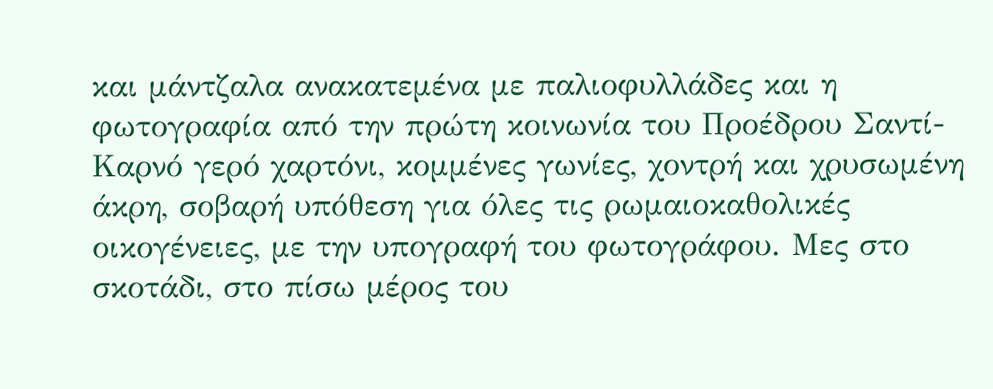και μάντζαλα ανακατεμένα με παλιοφυλλάδες και η φωτογραφία από την πρώτη κοινωνία του Προέδρου Σαντί-Καρνό γερό χαρτόνι, κομμένες γωνίες, χοντρή και χρυσωμένη άκρη, σοβαρή υπόθεση για όλες τις ρωμαιοκαθολικές οικογένειες, με την υπογραφή του φωτογράφου. Μες στο σκοτάδι, στο πίσω μέρος του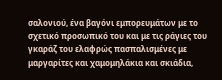σαλονιού, ένα βαγόνι εμπορευμάτων με το σχετικό προσωπικό του και με τις ράγιες του γκαράζ του ελαφρώς πασπαλισμένες με μαργαρίτες και χαμομηλάκια και σκιάδια,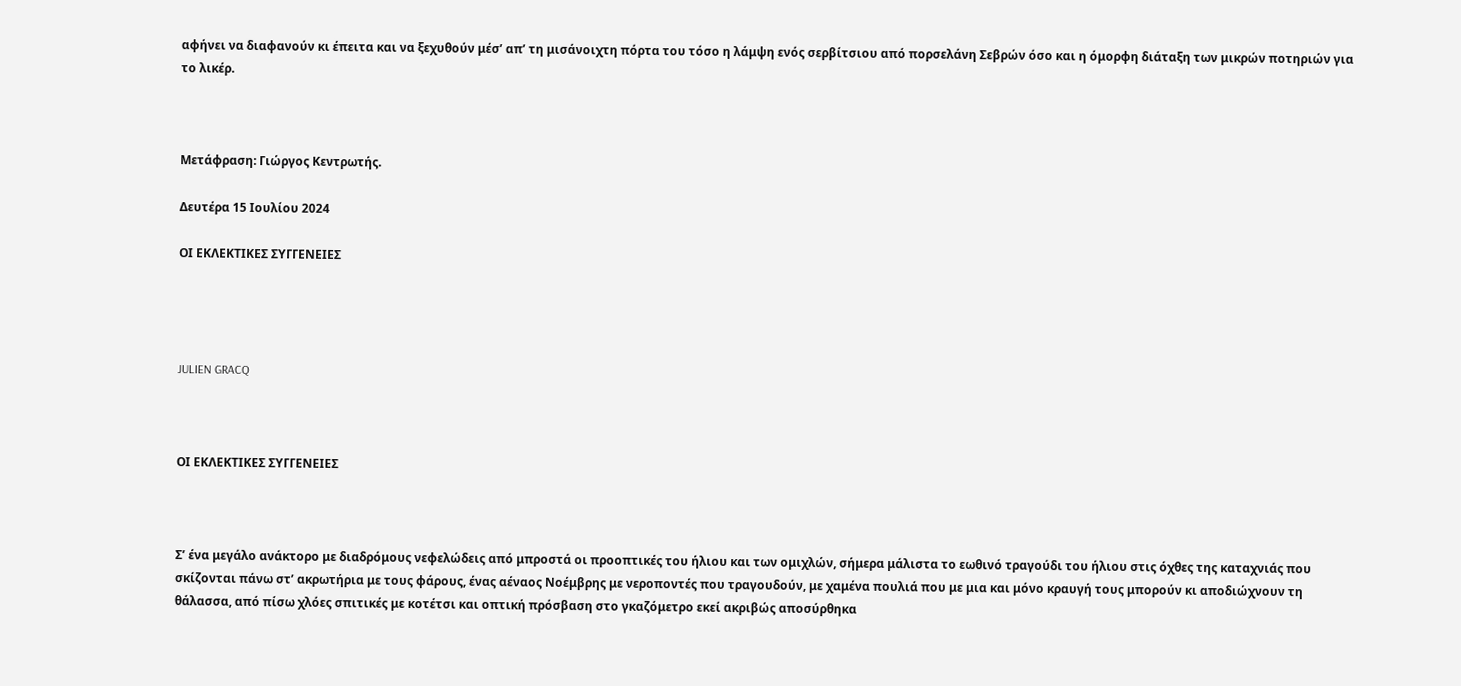αφήνει να διαφανούν κι έπειτα και να ξεχυθούν μέσ’ απ’ τη μισάνοιχτη πόρτα του τόσο η λάμψη ενός σερβίτσιου από πορσελάνη Σεβρών όσο και η όμορφη διάταξη των μικρών ποτηριών για το λικέρ.



Μετάφραση: Γιώργος Κεντρωτής.

Δευτέρα 15 Ιουλίου 2024

ΟΙ ΕΚΛΕΚΤΙΚΕΣ ΣΥΓΓΕΝΕΙΕΣ




JULIEN GRACQ



ΟΙ ΕΚΛΕΚΤΙΚΕΣ ΣΥΓΓΕΝΕΙΕΣ



Σ’ ένα μεγάλο ανάκτορο με διαδρόμους νεφελώδεις από μπροστά οι προοπτικές του ήλιου και των ομιχλών, σήμερα μάλιστα το εωθινό τραγούδι του ήλιου στις όχθες της καταχνιάς που σκίζονται πάνω στ’ ακρωτήρια με τους φάρους, ένας αέναος Νοέμβρης με νεροποντές που τραγουδούν, με χαμένα πουλιά που με μια και μόνο κραυγή τους μπορούν κι αποδιώχνουν τη θάλασσα, από πίσω χλόες σπιτικές με κοτέτσι και οπτική πρόσβαση στο γκαζόμετρο εκεί ακριβώς αποσύρθηκα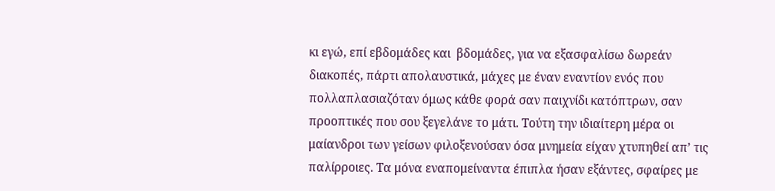κι εγώ, επί εβδομάδες και  βδομάδες, για να εξασφαλίσω δωρεάν διακοπές, πάρτι απολαυστικά, μάχες με έναν εναντίον ενός που πολλαπλασιαζόταν όμως κάθε φορά σαν παιχνίδι κατόπτρων, σαν προοπτικές που σου ξεγελάνε το μάτι. Τούτη την ιδιαίτερη μέρα οι μαίανδροι των γείσων φιλοξενούσαν όσα μνημεία είχαν χτυπηθεί απ’ τις παλίρροιες. Τα μόνα εναπομείναντα έπιπλα ήσαν εξάντες, σφαίρες με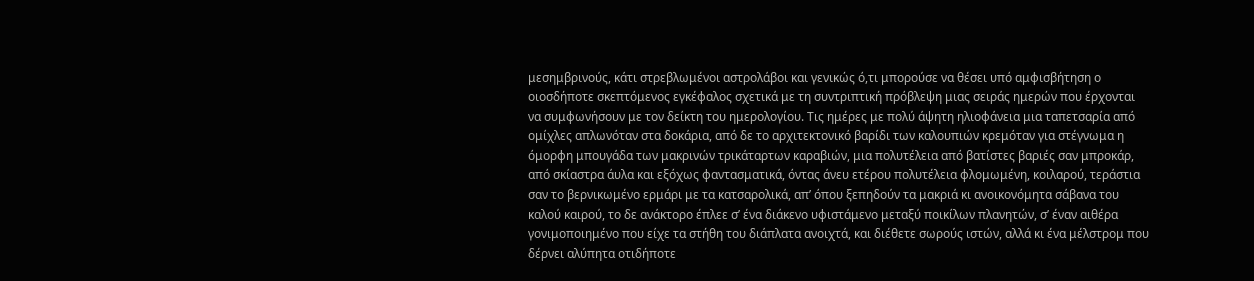μεσημβρινούς, κάτι στρεβλωμένοι αστρολάβοι και γενικώς ό,τι μπορούσε να θέσει υπό αμφισβήτηση ο οιοσδήποτε σκεπτόμενος εγκέφαλος σχετικά με τη συντριπτική πρόβλεψη μιας σειράς ημερών που έρχονται να συμφωνήσουν με τον δείκτη του ημερολογίου. Τις ημέρες με πολύ άψητη ηλιοφάνεια μια ταπετσαρία από ομίχλες απλωνόταν στα δοκάρια, από δε το αρχιτεκτονικό βαρίδι των καλουπιών κρεμόταν για στέγνωμα η όμορφη μπουγάδα των μακρινών τρικάταρτων καραβιών, μια πολυτέλεια από βατίστες βαριές σαν μπροκάρ, από σκίαστρα άυλα και εξόχως φαντασματικά, όντας άνευ ετέρου πολυτέλεια φλομωμένη, κοιλαρού, τεράστια σαν το βερνικωμένο ερμάρι με τα κατσαρολικά, απ’ όπου ξεπηδούν τα μακριά κι ανοικονόμητα σάβανα του καλού καιρού, το δε ανάκτορο έπλεε σ’ ένα διάκενο υφιστάμενο μεταξύ ποικίλων πλανητών, σ’ έναν αιθέρα γονιμοποιημένο που είχε τα στήθη του διάπλατα ανοιχτά, και διέθετε σωρούς ιστών, αλλά κι ένα μέλστρομ που δέρνει αλύπητα οτιδήποτε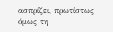ασπρίζει, πρωτίστως όμως τη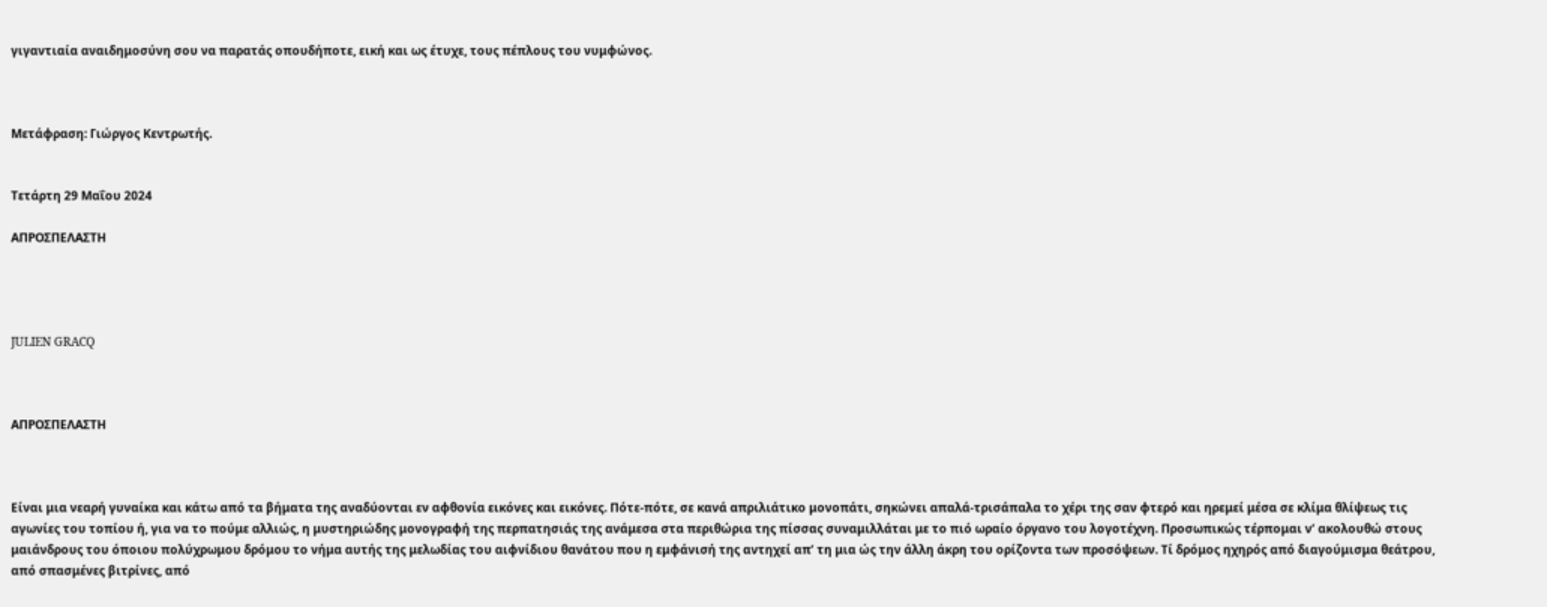γιγαντιαία αναιδημοσύνη σου να παρατάς οπουδήποτε, εική και ως έτυχε, τους πέπλους του νυμφώνος.



Μετάφραση: Γιώργος Κεντρωτής.


Τετάρτη 29 Μαΐου 2024

ΑΠΡΟΣΠΕΛΑΣΤΗ




JULIEN GRACQ



ΑΠΡΟΣΠΕΛΑΣΤΗ



Είναι μια νεαρή γυναίκα και κάτω από τα βήματα της αναδύονται εν αφθονία εικόνες και εικόνες. Πότε-πότε, σε κανά απριλιάτικο μονοπάτι, σηκώνει απαλά-τρισάπαλα το χέρι της σαν φτερό και ηρεμεί μέσα σε κλίμα θλίψεως τις αγωνίες του τοπίου ή, για να το πούμε αλλιώς, η μυστηριώδης μονογραφή της περπατησιάς της ανάμεσα στα περιθώρια της πίσσας συναμιλλάται με το πιό ωραίο όργανο του λογοτέχνη. Προσωπικώς τέρπομαι ν’ ακολουθώ στους μαιάνδρους του όποιου πολύχρωμου δρόμου το νήμα αυτής της μελωδίας του αιφνίδιου θανάτου που η εμφάνισή της αντηχεί απ’ τη μια ώς την άλλη άκρη του ορίζοντα των προσόψεων. Τί δρόμος ηχηρός από διαγούμισμα θεάτρου, από σπασμένες βιτρίνες, από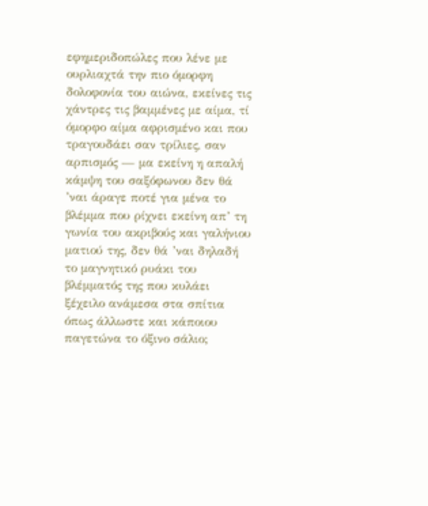εφημεριδοπώλες που λένε με ουρλιαχτά την πιο όμορφη δολοφονία του αιώνα, εκείνες τις χάντρες τις βαμμένες με αίμα, τί όμορφο αίμα αφρισμένο και που τραγουδάει σαν τρίλιες, σαν αρπισμός — μα εκείνη η απαλή κάμψη του σαξόφωνου δεν θά ’ναι άραγε ποτέ για μένα το βλέμμα που ρίχνει εκείνη απ’ τη γωνία του ακριβούς και γαλήνιου ματιού της, δεν θά ’ναι δηλαδή το μαγνητικό ρυάκι του βλέμματός της που κυλάει ξέχειλο ανάμεσα στα σπίτια όπως άλλωστε και κάποιου παγετώνα το όξινο σάλιο;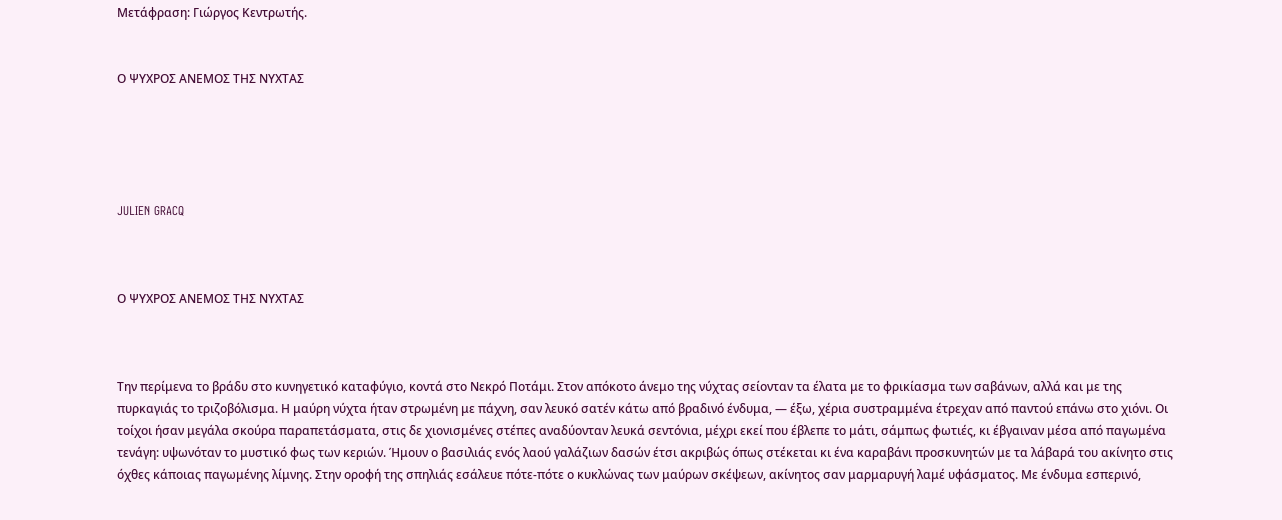Μετάφραση: Γιώργος Κεντρωτής.


Ο ΨΥΧΡΟΣ ΑΝΕΜΟΣ ΤΗΣ ΝΥΧΤΑΣ





JULIEN GRACQ



Ο ΨΥΧΡΟΣ ΑΝΕΜΟΣ ΤΗΣ ΝΥΧΤΑΣ



Την περίμενα το βράδυ στο κυνηγετικό καταφύγιο, κοντά στο Νεκρό Ποτάμι. Στον απόκοτο άνεμο της νύχτας σείονταν τα έλατα με το φρικίασμα των σαβάνων, αλλά και με της πυρκαγιάς το τριζοβόλισμα. Η μαύρη νύχτα ήταν στρωμένη με πάχνη, σαν λευκό σατέν κάτω από βραδινό ένδυμα, — έξω, χέρια συστραμμένα έτρεχαν από παντού επάνω στο χιόνι. Οι τοίχοι ήσαν μεγάλα σκούρα παραπετάσματα, στις δε χιονισμένες στέπες αναδύονταν λευκά σεντόνια, μέχρι εκεί που έβλεπε το μάτι, σάμπως φωτιές, κι έβγαιναν μέσα από παγωμένα τενάγη: υψωνόταν το μυστικό φως των κεριών. Ήμουν ο βασιλιάς ενός λαού γαλάζιων δασών έτσι ακριβώς όπως στέκεται κι ένα καραβάνι προσκυνητών με τα λάβαρά του ακίνητο στις όχθες κάποιας παγωμένης λίμνης. Στην οροφή της σπηλιάς εσάλευε πότε-πότε ο κυκλώνας των μαύρων σκέψεων, ακίνητος σαν μαρμαρυγή λαμέ υφάσματος. Με ένδυμα εσπερινό,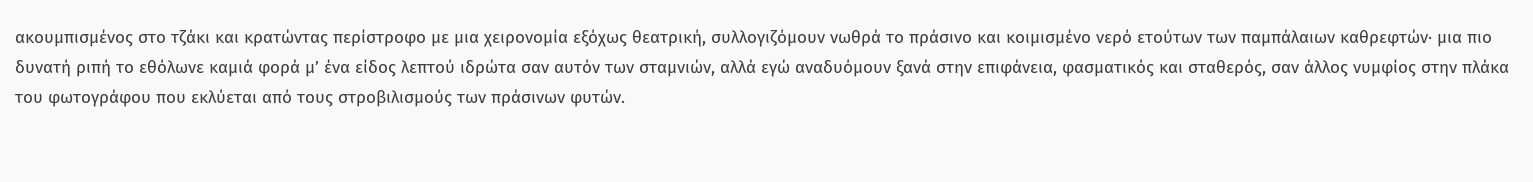ακουμπισμένος στο τζάκι και κρατώντας περίστροφο με μια χειρονομία εξόχως θεατρική, συλλογιζόμουν νωθρά το πράσινο και κοιμισμένο νερό ετούτων των παμπάλαιων καθρεφτών· μια πιο δυνατή ριπή το εθόλωνε καμιά φορά μ’ ένα είδος λεπτού ιδρώτα σαν αυτόν των σταμνιών, αλλά εγώ αναδυόμουν ξανά στην επιφάνεια, φασματικός και σταθερός, σαν άλλος νυμφίος στην πλάκα του φωτογράφου που εκλύεται από τους στροβιλισμούς των πράσινων φυτών.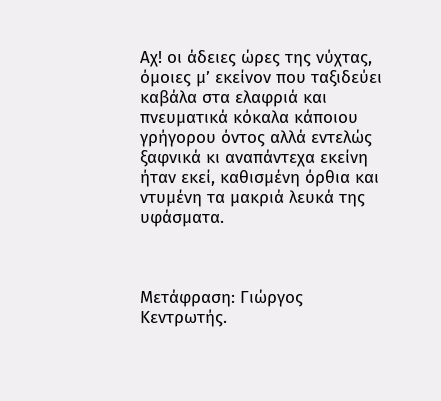Αχ! οι άδειες ώρες της νύχτας, όμοιες μ’ εκείνον που ταξιδεύει καβάλα στα ελαφριά και πνευματικά κόκαλα κάποιου γρήγορου όντος αλλά εντελώς ξαφνικά κι αναπάντεχα εκείνη ήταν εκεί, καθισμένη όρθια και ντυμένη τα μακριά λευκά της υφάσματα.



Μετάφραση: Γιώργος Κεντρωτής.